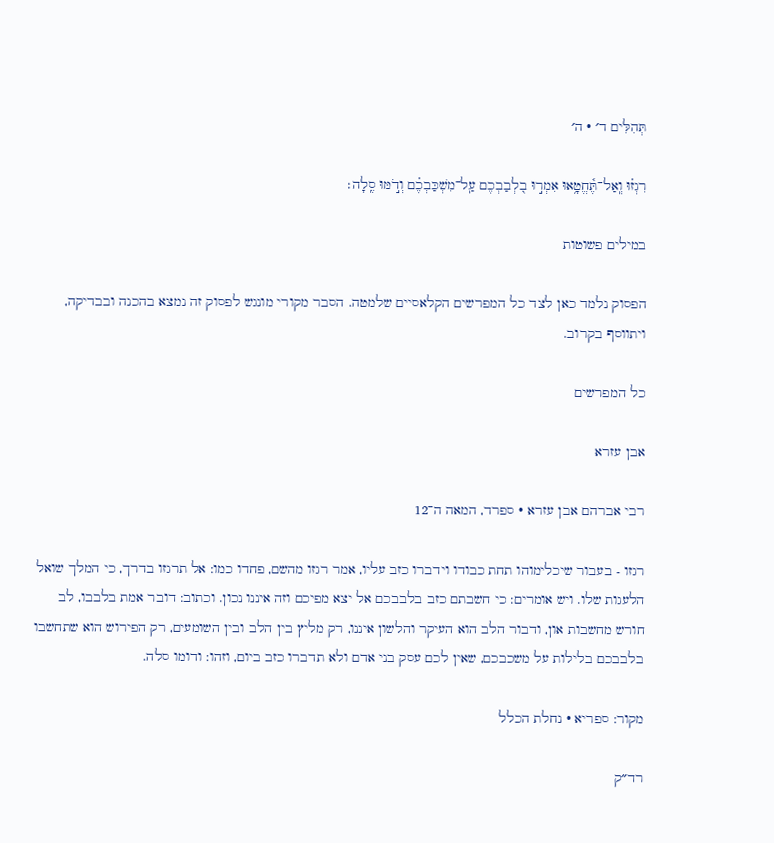תְּהִלִּים ד׳ · ה׳

רִגְז֗וּ וְֽאַל־תֶּ֫חֱטָ֥אוּ אִמְר֣וּ בִ֭לְבַבְכֶם עַֽל־מִשְׁכַּבְכֶ֗ם וְדֹ֣מּוּ סֶֽלָה׃

במילים פשוטות

הפסוק נלמד כאן לצד כל המפרשים הקלאסיים שלמטה. הסבר מקורי מונגש לפסוק זה נמצא בהכנה ובבדיקה, ויתווסף בקרוב.

כל המפרשים

אבן עזרא

רבי אברהם אבן עזרא · ספרד, המאה ה־12

רגזו - בעבור שיכלימוהו תחת כבודו וידברו כזב עליו, אמר רגזו מהשם, פחדו כמו: אל תרגזו בדרך, כי המלך שואל הלעגות שלו. ויש אומרים: כי חשבתם כזב בלבבכם אל יצא מפיכם וזה איננו נכון. וכתוב: דובר אמת בלבבו, לב חורש מחשבות און, ודבור הלב הוא העיקר והלשון איננו, רק מליץ בין הלב ובין השומעים, רק הפירוש הוא שתחשבו בלבבכם בלילות על משכבכם, שאין לכם עסק בני אדם ולא תדברו כזב ביום, וזהו: ודומו סלה.

מקור: ספריא · נחלת הכלל

רד״ק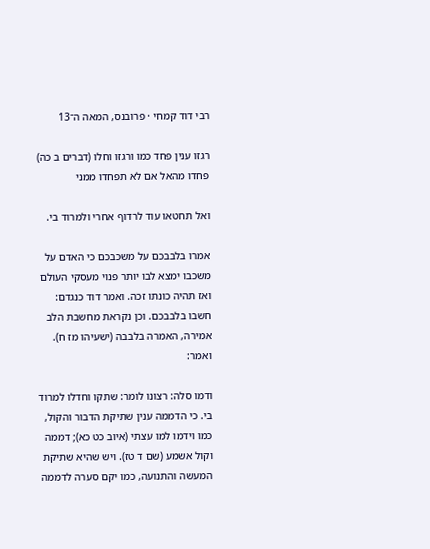רבי דוד קמחי · פרובנס, המאה ה־13

רגזו ענין פחד כמו ורגזו וחלו (דברים ב כה) פחדו מהאל אם לא תפחדו ממני

ואל תחטאו עוד לרדוף אחרי ולמרוד בי.

אמרו בלבבכם על משכבכם כי האדם על משכבו ימצא לבו יותר פנוי מעסקי העולם ואז תהיה כונתו זכה. ואמר דוד כנגדם: חשבו בלבבכם. וכן נקראת מחשבת הלב אמירה, האמרה בלבבה (ישעיהו מז ח). ואמר:

ודמו סלה: רצונו לומר: שתקו וחדלו למרוד בי. כי הדממה ענין שתיקת הדבור והקול, כמו וידמו למו עצתי (איוב כט כא); דממה וקול אשמע (שם ד טז). ויש שהיא שתיקת המעשה והתנועה, כמו יקם סערה לדממה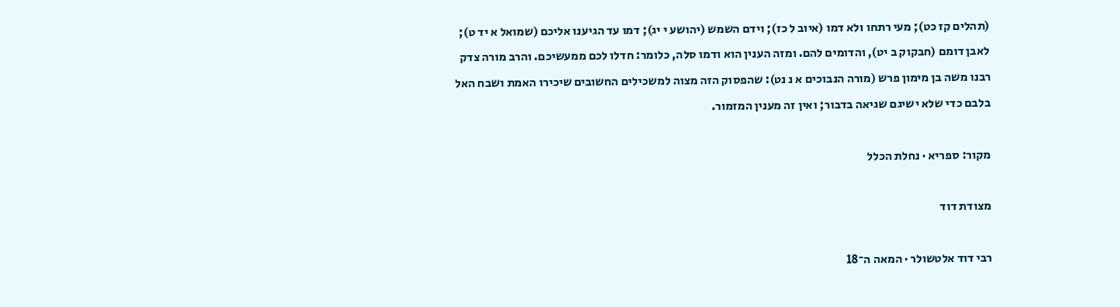(תהלים קז כט); מעי רתחו ולא דמו (איוב ל כז); וידם השמש (יהושע י יג); דמו עד הגיענו אליכם (שמואל א יד ט); לאבן דומם (חבקוק ב יט), והדומים להם. ומזה הענין הוא ודמו סלה, כלומר: חדלו לכם ממעשיכם. והרב מורה צדק רבנו משה בן מימון פרש (מורה הנבוכים א נ נט): שהפסוק הזה מצוה למשכילים החשובים שיכירו האמת ושבח האל בלבם כדי שלא ישיגם שגיאה בדבור; ואין זה מענין המזמור.

מקור: ספריא · נחלת הכלל

מצודת דוד

רבי דוד אלטשולר · המאה ה־18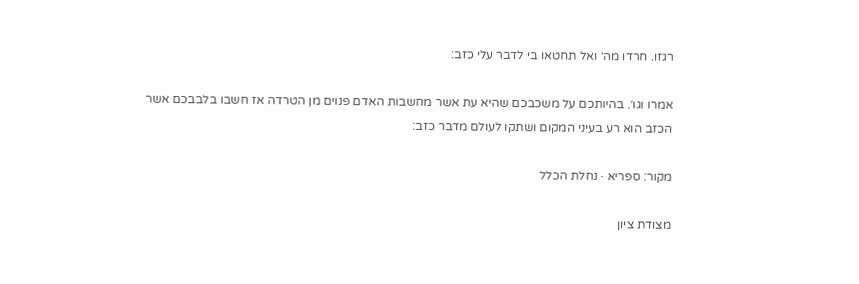רגזו. חרדו מה׳ ואל תחטאו בי לדבר עלי כזב:

אמרו וגו׳. בהיותכם על משכבכם שהיא עת אשר מחשבות האדם פנוים מן הטרדה אז חשבו בלבבכם אשר הכזב הוא רע בעיני המקום ושתקו לעולם מדבר כזב:

מקור: ספריא · נחלת הכלל

מצודת ציון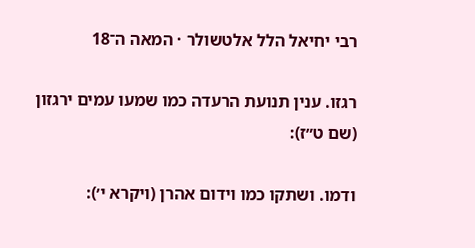רבי יחיאל הלל אלטשולר · המאה ה־18

רגזו. ענין תנועת הרעדה כמו שמעו עמים ירגזון (שם ט״ז):

ודמו. ושתקו כמו וידום אהרן (ויקרא י׳):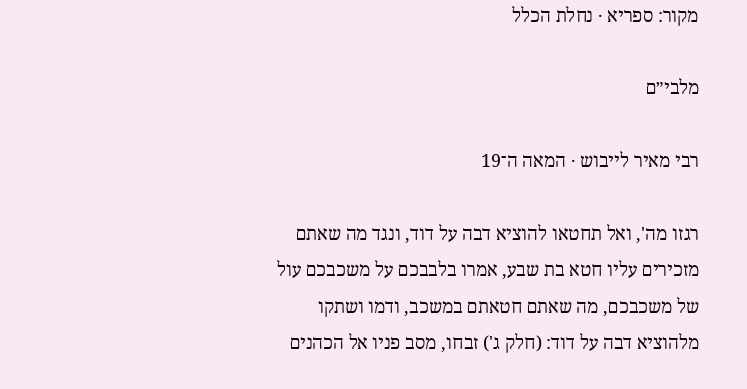מקור: ספריא · נחלת הכלל

מלבי״ם

רבי מאיר לייבוש · המאה ה־19

רגזו מה', ואל תחטאו להוציא דבה על דוד, ונגד מה שאתם מזכירים עליו חטא בת שבע, אמרו בלבבכם על משכבכם עול של משכבכם, מה שאתם חטאתם במשכב, ודמו ושתקו מלהוציא דבה על דוד: (חלק ג') זבחו, מסב פניו אל הכהנים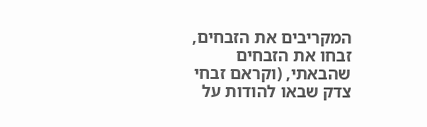המקריבים את הזבחים, זבחו את הזבחים שהבאתי, (וקראם זבחי צדק שבאו להודות על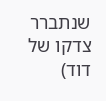שנתברר צדקו של דוד)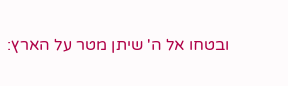ובטחו אל ה' שיתן מטר על הארץ: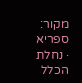מקור: ספריא · נחלת הכלל